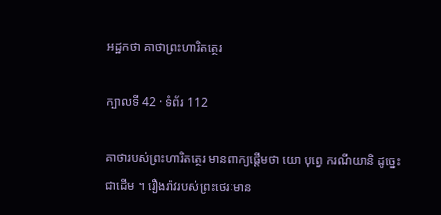អដ្ឋកថា គាថាព្រះហារិតត្ថេរ

ក្បាលទី 42 · ទំព័រ 112

គាថារបស់ព្រះហារិតត្ថេរ មានពាក្យផ្តើមថា យោ បុព្វេ ករណីយានិ ដូច្នេះជាដើម ។ រឿងរ៉ាវរបស់ព្រះថេរៈមាន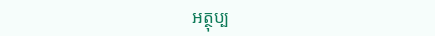អត្ថុប្ប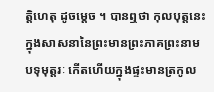ត្តិហេតុ ដូចម្តេច ។ បានឮថា កុលបុត្តនេះ ក្នុងសាសនានៃព្រះមានព្រះភាគព្រះនាមបទុមុត្តរៈ កើតហើយក្នុងផ្ទះមានត្រកូល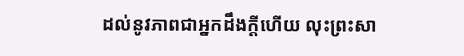ដល់នូវភាពជាអ្នកដឹងក្តីហើយ លុះព្រះសា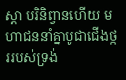ស្តា បរិនិព្វានហើយ មហាជននាំគ្នាបូជាជើងថ្កររបស់ទ្រង់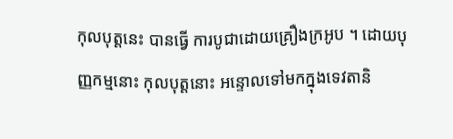កុលបុត្តនេះ បានធ្វើ ការបូជាដោយគ្រឿងក្រអូប ។ ដោយបុញ្ញកម្មនោះ កុលបុត្តនោះ អន្ទោលទៅមកក្នុងទេវតានិ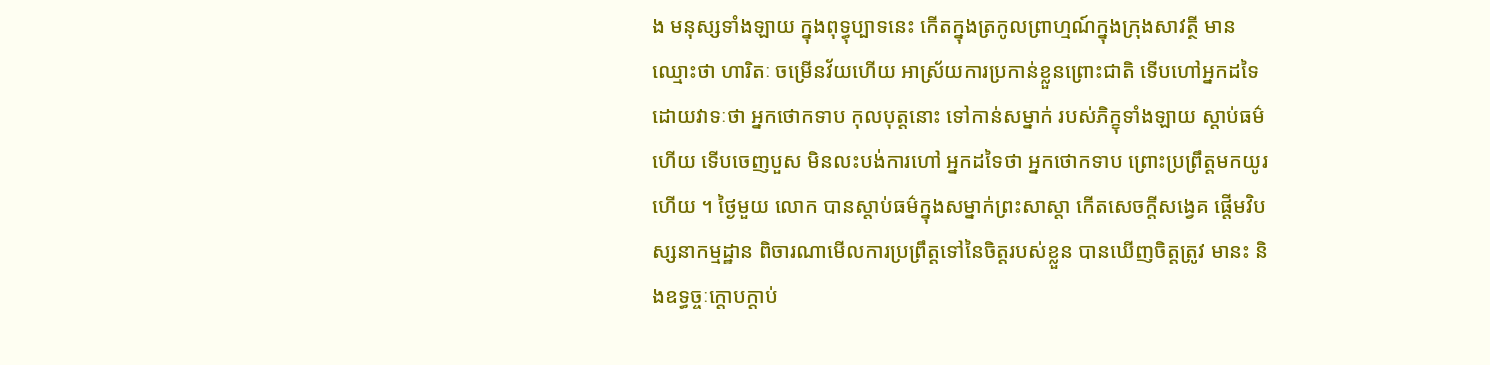ង មនុស្សទាំងឡាយ ក្នុងពុទ្ធុប្បាទនេះ កើតក្នុងត្រកូលព្រាហ្មណ៍ក្នុងក្រុងសាវត្ថី មានឈ្មោះថា ហារិតៈ ចម្រើនវ័យហើយ អាស្រ័យការប្រកាន់ខ្លួនព្រោះជាតិ ទើបហៅអ្នកដទៃដោយវាទៈថា អ្នកថោកទាប កុលបុត្តនោះ ទៅកាន់សម្នាក់ របស់ភិក្ខុទាំងឡាយ ស្តាប់ធម៌ហើយ ទើបចេញបួស មិនលះបង់ការហៅ អ្នកដទៃថា អ្នកថោកទាប ព្រោះប្រព្រឹត្តមកយូរហើយ ។ ថ្ងៃមួយ លោក បានស្តាប់ធម៌ក្នុងសម្នាក់ព្រះសាស្តា កើតសេចក្តីសង្វេគ ផ្តើមវិបស្សនាកម្មដ្ឋាន ពិចារណាមើលការប្រព្រឹត្តទៅនៃចិត្តរបស់ខ្លួន បានឃើញចិត្តត្រូវ មានះ និងឧទ្ធច្ចៈក្តោបក្តាប់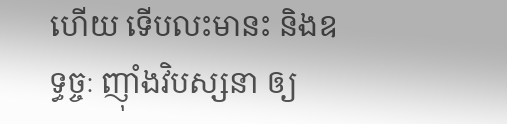ហើយ ទើបលះមានះ និងឧទ្ធច្ចៈ ញ៉ាំងវិបស្សនា ឲ្យ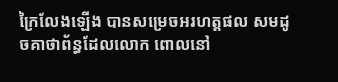ក្រៃលែងឡើង បានសម្រេចអរហត្តផល សមដូចគាថាព័ន្ធដែលលោក ពោលនៅ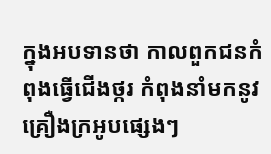ក្នុងអបទានថា កាលពួកជនកំពុងធ្វើជើងថ្ករ កំពុងនាំមកនូវគ្រឿងក្រអូបផ្សេងៗ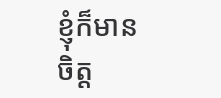ខ្ញុំក៏មានចិត្ត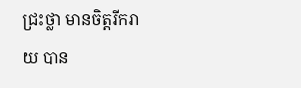ជ្រះថ្លា មានចិត្តរីករាយ បាន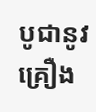បូជានូវគ្រឿង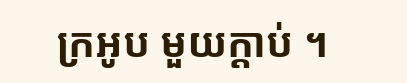ក្រអូប មួយក្តាប់ ។